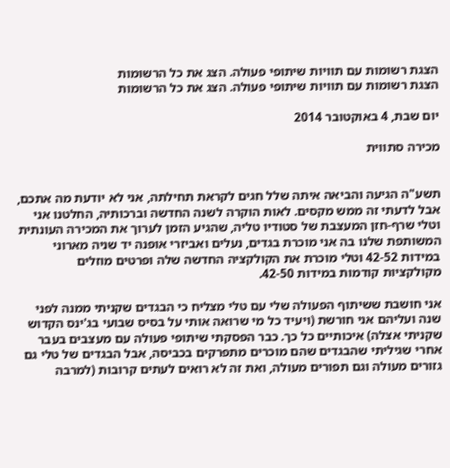הצגת רשומות עם תוויות שיתופי פעולה. הצג את כל הרשומות
הצגת רשומות עם תוויות שיתופי פעולה. הצג את כל הרשומות

יום שבת, 4 באוקטובר 2014

מכירה סתווית


תשע"ה הגיעה והביאה איתה שלל חגים לקראת תחילתה, אני לא יודעת מה אתכם, אבל לדעתי זה ממש מקסים. לאות הוקרה לשנה החדשה וברכותיה, החלטנו אני וטלי שרף-חזן המעצבת של סטודיו טליה, שהגיע הזמן לערוך את המכירה העונתית המשותפת שלנו בה אני מוכרת בגדים, נעלים ואביזרי אופנה יד שניה מארוני במידות 42-52 וטלי מוכרת את הקולקציה החדשה שלה ופרטים מוזלים מקולקציות קודמות במידות 42-50.

אני חושבת ששיתוף הפעולה שלי עם טלי מצליח כי הבגדים שקניתי ממנה לפני שנה ועליהם אני חורשת (ויעיד כל מי שרואה אותי על בסיס שבועי בג'ינס הקדוש שקניתי אצלה) איכותיים כל כך. כבר הפסקתי שיתופי פעולה עם מעצבים בעבר אחרי שגיליתי שהבגדים שהם מוכרים מתפרקים בכביסה, אבל הבגדים של טלי גם גזורים מעולה וגם תפורים מעולה, ואת זה לא רואים לעתים קרובות (למרבה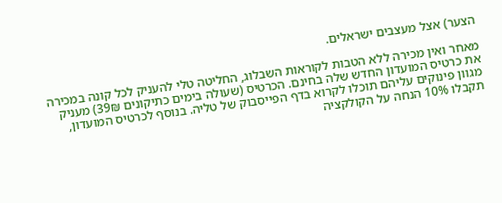הצער) אצל מעצבים ישראלים.

מאחר ואין מכירה ללא הטבות לקוראות השבלוג, החליטה טלי להעניק לכל קונה במכירה את כרטיס המועדון החדש שלה בחינם. הכרטיס (שעולה בימים כתיקונים 39₪) מעניק מגוון פינוקים עליהם תוכלו לקרוא בדף הפייסבוק של טליה. בנוסף לכרטיס המועדון, תקבלו 10% הנחה על הקולקציה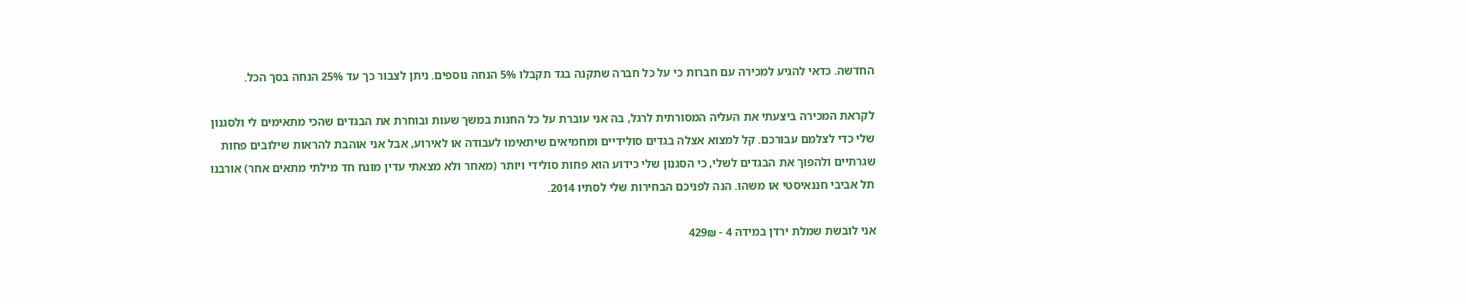החדשה. כדאי להגיע למכירה עם חברות כי על כל חברה שתקנה בגד תקבלו 5% הנחה נוספים. ניתן לצבור כך עד 25% הנחה בסך הכל.

לקראת המכירה ביצעתי את העליה המסורתית לרגל, בה אני עוברת על כל החנות במשך שעות ובוחרת את הבגדים שהכי מתאימים לי ולסגנון שלי כדי לצלמם עבורכם. קל למצוא אצלה בגדים סולידיים ומחמיאים שיתאימו לעבודה או לאירוע, אבל אני אוהבת להראות שילובים פחות שגרתיים ולהפוך את הבגדים לשלי, כי הסגנון שלי כידוע הוא פחות סולידי ויותר (מאחר ולא מצאתי עדין מונח חד מילתי מתאים אחר) אורבנו תל אביבי חננאיסטי או משהו. הנה לפניכם הבחירות שלי לסתיו 2014.

אני לובשת שמלת ירדן במידה 4 - 429₪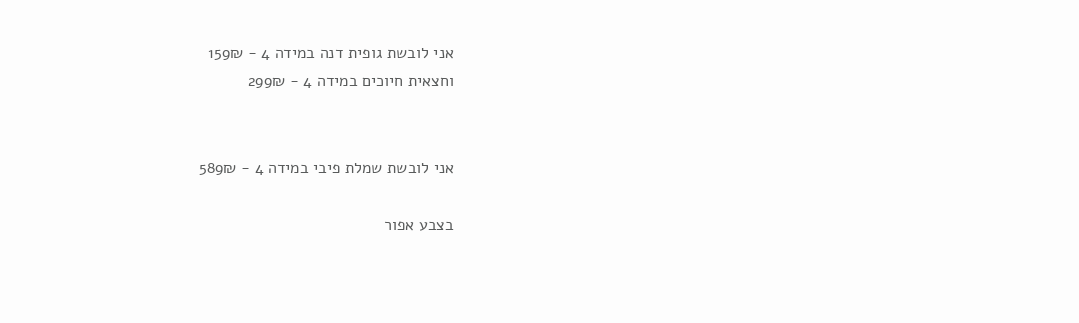אני לובשת גופית דנה במידה 4 - 159₪
וחצאית חיוכים במידה 4 - 299₪


אני לובשת שמלת פיבי במידה 4 - 589₪

בצבע אפור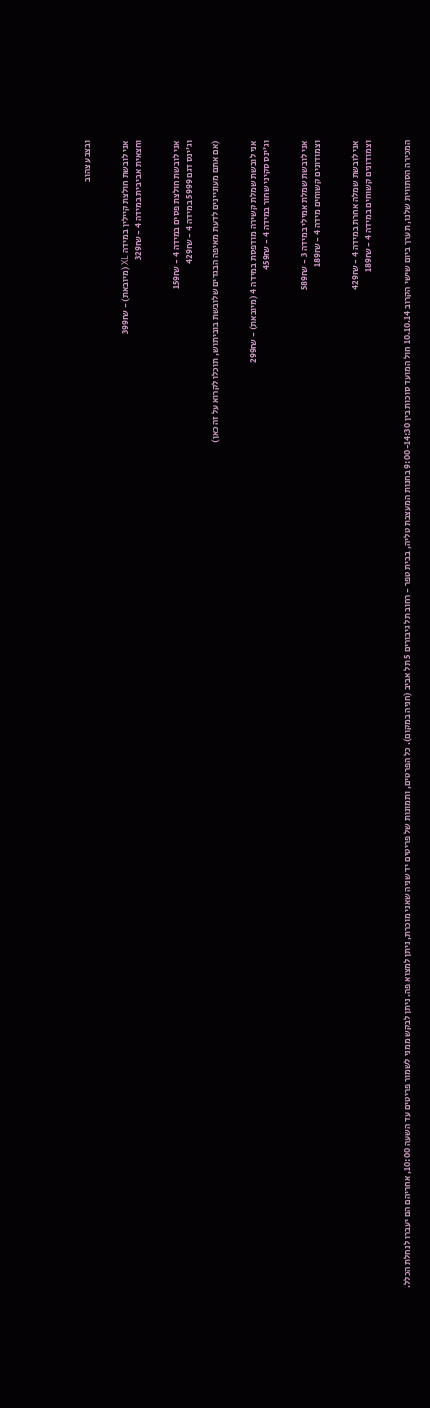ובצבע צהוב


אני לובשת חולצת קיילין במידה XL (מיובאת) - 399₪
וחצאית אביבית במידה 4 - 329₪


אני לובשת חולצת פסים במידה 4 - 159₪
וג'ינס דגם 5999 במידה 4 - 429₪

(אם אתם מעוניינים לדעת מאיפה הבגדים שלובשת בוביתוש, תוכלו לקרוא על זה כאן)


אני לובשת שמלת קשירה מודפסת במידה 4 (מיובאת) - 299₪
וג'ינס סקיני שחור במידה 4 - 459₪


אני לובשת שמלת אמילי במידה 3 - 589₪
וצמודונים קשוחים מידה 4 - 189₪


אני לובשת שמלה אחרת במידה 4 - 429₪
וצמודונים קשוחים במידה 4 - 189₪


המכירה הסתווית שלנו, תערך ביום שישי הקרוב 10.10.14 חול המועד סוכות בין 9:00-14:30 בחנות המעצבת טליה, בבית טפר - רחוב תל גיבורים 5 תל אביב (חניה במקום). כל הפרטים, ותמונות של פריטים יד שניה שאני מוכרת, ניתן למצוא פה. ניתן לבקש ממני לשמור פריטים עד השעה 10:00, אחריהם הם יעברו לנחלת הכלל.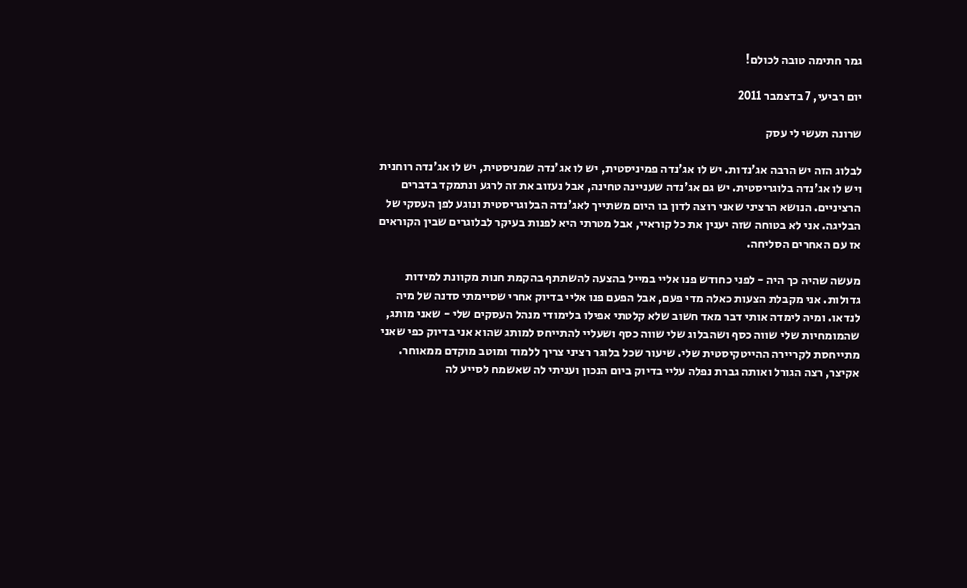גמר חתימה טובה לכולם!

יום רביעי, 7 בדצמבר 2011

שרונה תעשי לי עסק

לבלוג הזה יש הרבה אג'נדות. יש לו אג'נדה פמיניסטית, יש לו אג'נדה שמניסטית, יש לו אג'נדה רוחנית ויש לו אג'נדה בלוגריסטית. יש גם אג'נדה שעניינה טחינה, אבל נעזוב את זה לרגע ונתמקד בדברים הרציניים. הנושא הרציני שאני רוצה לדון בו היום משתייך לאג'נדה הבלוגריסטית ונוגע לפן העסקי של הבליגה. אני לא בטוחה שזה יענין את כל קוראיי, אבל מטרתי היא לפנות בעיקר לבלוגרים שבין הקוראים אז עם האחרים הסליחה.

מעשה שהיה כך היה - לפני כחודש פנו אליי במייל בהצעה להשתתף בהקמת חנות מקוונת למידות גדולות. אני מקבלת הצעות כאלה מדי פעם, אבל הפעם פנו אליי בדיוק אחרי שסיימתי סדנה של מיה לנדאו. ומיה לימדה אותי דבר מאד חשוב שלא קלטתי אפילו בלימודי מנהל העסקים שלי - שאני מותג, שהמומחיות שלי שווה כסף ושהבלוג שלי שווה כסף ושעליי להתייחס למותג שהוא אני בדיוק כפי שאני מתייחסת לקריירה ההייטקיסטית שלי. שיעור שכל בלוגר רציני צריך ללמוד ומוטב מוקדם ממאוחר. אקיצר, רצה הגורל ואותה גברת נפלה עליי בדיוק ביום הנכון ועניתי לה שאשמח לסייע לה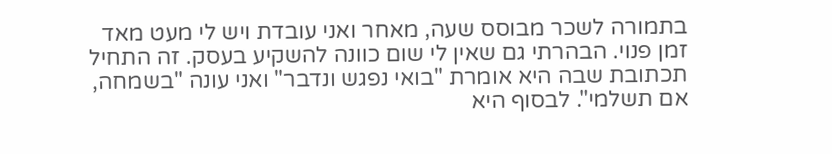בתמורה לשכר מבוסס שעה, מאחר ואני עובדת ויש לי מעט מאד זמן פנוי. הבהרתי גם שאין לי שום כוונה להשקיע בעסק. זה התחיל תכתובת שבה היא אומרת "בואי נפגש ונדבר" ואני עונה "בשמחה, אם תשלמי". לבסוף היא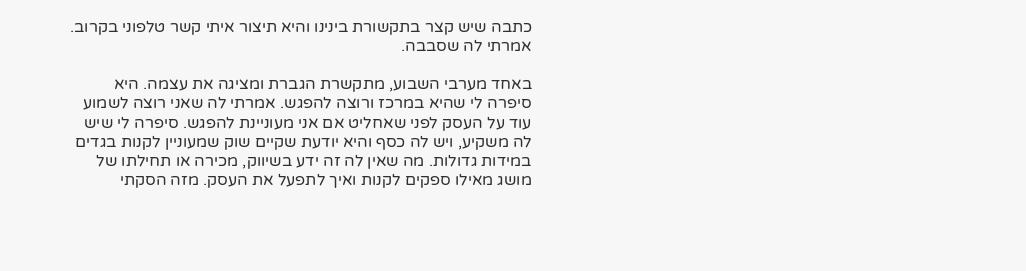כתבה שיש קצר בתקשורת בינינו והיא תיצור איתי קשר טלפוני בקרוב. אמרתי לה שסבבה.

באחד מערבי השבוע, מתקשרת הגברת ומציגה את עצמה. היא סיפרה לי שהיא במרכז ורוצה להפגש. אמרתי לה שאני רוצה לשמוע עוד על העסק לפני שאחליט אם אני מעוניינת להפגש. סיפרה לי שיש לה משקיע, ויש לה כסף והיא יודעת שקיים שוק שמעוניין לקנות בגדים במידות גדולות. מה שאין לה זה ידע בשיווק, מכירה או תחילתו של מושג מאילו ספקים לקנות ואיך לתפעל את העסק. מזה הסקתי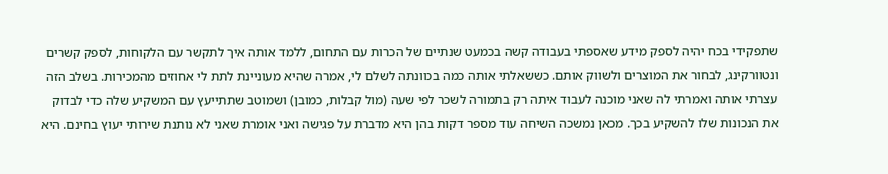שתפקידי בכח יהיה לספק מידע שאספתי בעבודה קשה בכמעט שנתיים של הכרות עם התחום, ללמד אותה איך לתקשר עם הלקוחות, לספק קשרים ונטוורקינג, לבחור את המוצרים ולשווק אותם. כששאלתי אותה כמה בכוונתה לשלם לי, אמרה שהיא מעוניינת לתת לי אחוזים מהמכירות. בשלב הזה עצרתי אותה ואמרתי לה שאני מוכנה לעבוד איתה רק בתמורה לשכר לפי שעה (מול קבלות, כמובן) ושמוטב שתתייעץ עם המשקיע שלה כדי לבדוק את הנכונות שלו להשקיע בכך. מכאן נמשכה השיחה עוד מספר דקות בהן היא מדברת על פגישה ואני אומרת שאני לא נותנת שירותי יעוץ בחינם. היא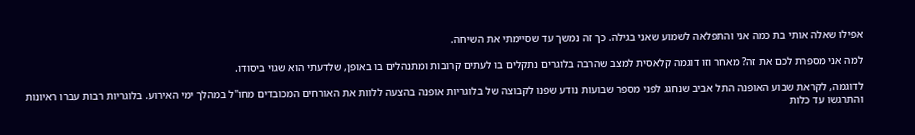אפילו שאלה אותי בת כמה אני והתפלאה לשמוע שאני בגילה. כך זה נמשך עד שסיימתי את השיחה.

למה אני מספרת לכם את זה? מאחר וזו דוגמה קלאסית למצב שהרבה בלוגרים נתקלים בו לעתים קרובות ומתנהלים בו באופן, שלדעתי הוא שגוי ביסודו.

לדוגמה, לקראת שבוע האופנה התל אביב שנחגג לפני מספר שבועות נודע שפנו לקבוצה של בלוגריות אופנה בהצעה ללוות את האורחים המכובדים מחו"ל במהלך ימי האירוע. בלוגריות רבות עברו ראיונות והתרגשו עד כלות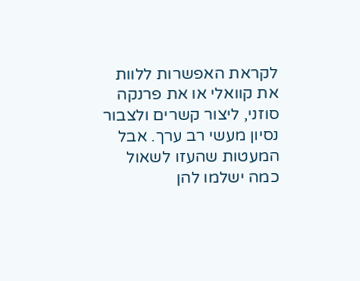לקראת האפשרות ללוות את קוואלי או את פרנקה סוזני, ליצור קשרים ולצבור נסיון מעשי רב ערך. אבל המעטות שהעזו לשאול כמה ישלמו להן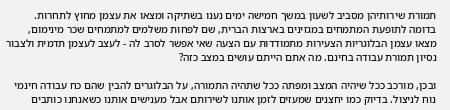תמורת שירותיהן מסביב לשעון במשך חמישה ימים נענו בשתיקה ומצאו את עצמן מחוץ לתחרות. בדומה לתופעת המתמחים במגזינים בארצות הברית, שם לפחות משלמים למתמחים שכר מינימום, מצאו עצמן הבלוגריות הצעירות מתמודדות עם הצעה שאי אפשר לסרב לה - לעצב לעצמן תדמית ולצבור נסיון תמורת עבודה בחינם. מה אתם הייתם עושים במצב כזה?

ובכן, מורכב ככל שיהיה המצב ומפתה ככל שתהיה התמורה, על הבלוגרים להבין שהם כח עבודה חינמי נוח לניצול. בדיוק כמו יחצנים שמעזים לזמן אותנו לשירותם אבל מענישים אותנו כשאנחנו כותבים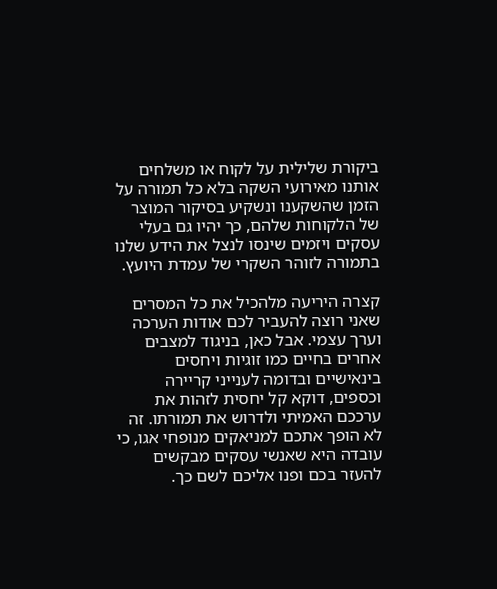ביקורת שלילית על לקוח או משלחים אותנו מאירועי השקה בלא כל תמורה על הזמן שהשקענו ונשקיע בסיקור המוצר של הלקוחות שלהם, כך יהיו גם בעלי עסקים ויזמים שינסו לנצל את הידע שלנו בתמורה לזוהר השקרי של עמדת היועץ.

קצרה היריעה מלהכיל את כל המסרים שאני רוצה להעביר לכם אודות הערכה וערך עצמי. אבל כאן, בניגוד למצבים אחרים בחיים כמו זוגיות ויחסים בינאישיים ובדומה לענייני קריירה וכספים, דוקא קל יחסית לזהות את ערככם האמיתי ולדרוש את תמורתו. זה לא הופך אתכם למניאקים מנופחי אגו, כי עובדה היא שאנשי עסקים מבקשים להעזר בכם ופנו אליכם לשם כך.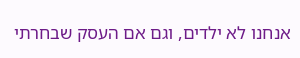אנחנו לא ילדים, וגם אם העסק שבחרתי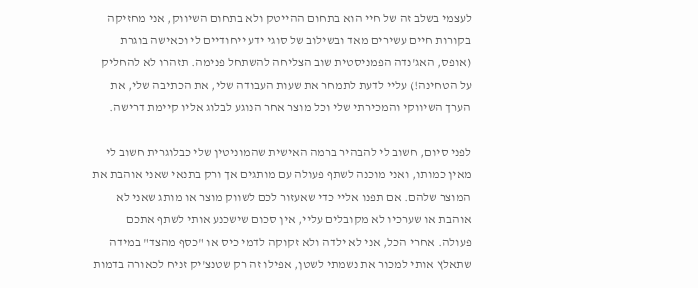לעצמי בשלב זה של חיי הוא בתחום ההייטק ולא בתחום השיווק, אני מחזיקה בקורות חיים עשירים מאד ובשילוב של סוגי ידע ייחודיים לי וכאישה בוגרת (אופס, האג'נדה הפמניסטית שוב הצליחה להשתחל פנימה. תזהרו לא להחליק על הטחינה!) עליי לדעת לתמחר את שעות העבודה שלי, את הכתיבה שלי, את הערך השיווקי והמכירתי שלי וכל מוצר אחר הנוגע לבלוג אליו קיימת דרישה.

לפני סיום, חשוב לי להבהיר ברמה האישית שהמוניטין שלי כבלוגרית חשוב לי מאין כמותו, ואני מוכנה לשתף פעולה עם מותגים אך ורק בתנאי שאני אוהבת את המוצר שלהם. אם תפנו אליי כדי שאעזור לכם לשווק מוצר או מותג שאני לא אוהבת או שערכיו לא מקובלים עליי, אין סכום שישכנע אותי לשתף אתכם פעולה. אחרי הכל, אני לא ילדה ולא זקוקה לדמי כיס או "כסף מהצד" במידה שתאלץ אותי למכור את נשמתי לשטן, אפילו זה רק שטנצ'יק זניח לכאורה בדמות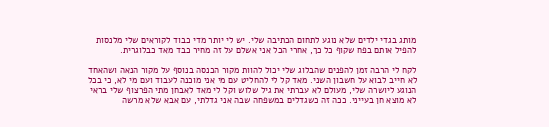מותג בגדי ילדים שלא נוגע לתחום הכתיבה שלי. יש לי יותר מדי כבוד לקוראים שלי מלנסות להפיל אותם בפח שקוף כל כך, אחרי הכל אני אשלם על זה מחיר כבד מאד כבלוגרית.

לקח לי הרבה זמן להפנים שהבלוג שלי יכול להוות מקור הכנסה בנוסף על מקור הנאה ושהאחד לא חייב לבוא על חשבון השני. מאד קל לי להחליט עם מי אני מוכנה לעבוד ועם מי לא, כי בכל הנוגע ליושרה שלי, מעולם לא עברתי את גיל שלוש וקל לי מאד לאבחן מתי הפרצוף שלי בראי לא מוצא חן בעייני. ככה זה כשגדלים במשפחה שבה אני גדלתי, עם אבא שלא מרשה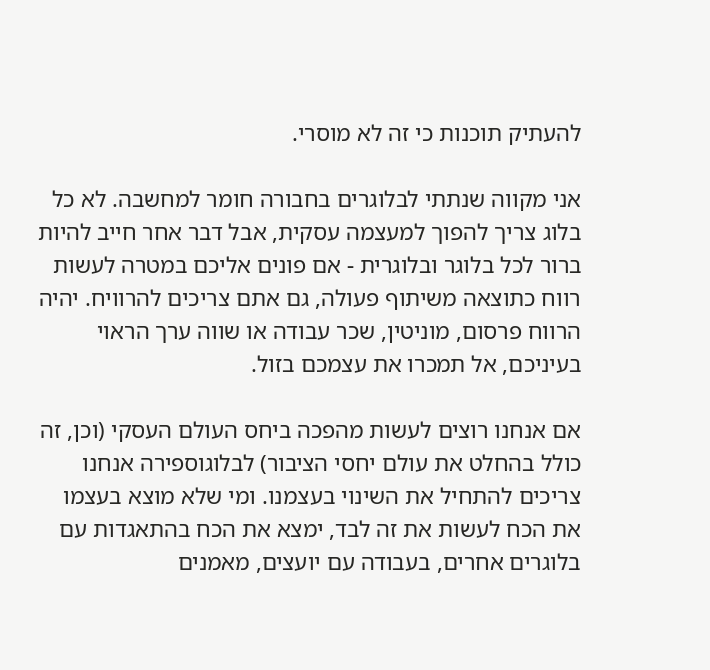להעתיק תוכנות כי זה לא מוסרי.

אני מקווה שנתתי לבלוגרים בחבורה חומר למחשבה. לא כל בלוג צריך להפוך למעצמה עסקית, אבל דבר אחר חייב להיות ברור לכל בלוגר ובלוגרית - אם פונים אליכם במטרה לעשות רווח כתוצאה משיתוף פעולה, גם אתם צריכים להרוויח. יהיה הרווח פרסום, מוניטין, שכר עבודה או שווה ערך הראוי בעיניכם, אל תמכרו את עצמכם בזול.

אם אנחנו רוצים לעשות מהפכה ביחס העולם העסקי (וכן, זה כולל בהחלט את עולם יחסי הציבור) לבלוגוספירה אנחנו צריכים להתחיל את השינוי בעצמנו. ומי שלא מוצא בעצמו את הכח לעשות את זה לבד, ימצא את הכח בהתאגדות עם בלוגרים אחרים, בעבודה עם יועצים, מאמנים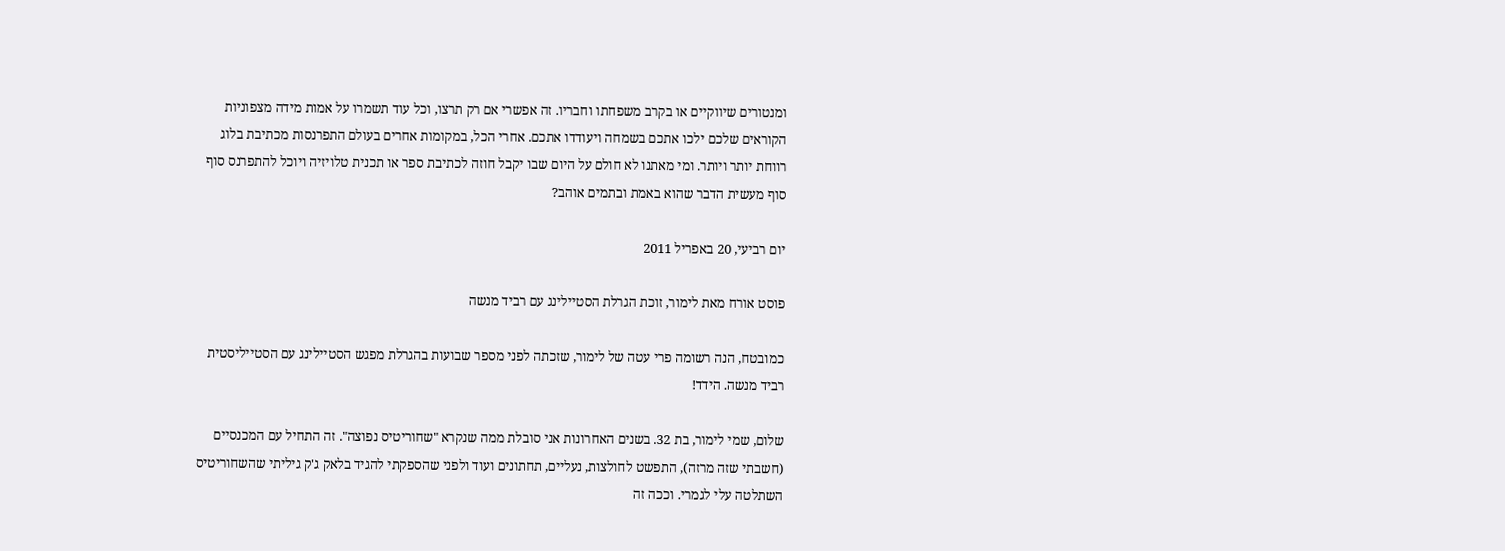ומנטורים שיווקיים או בקרב משפחתו וחבריו. זה אפשרי אם רק תרצו, וכל עוד תשמרו על אמות מידה מצפוניות הקוראים שלכם ילכו אתכם בשמחה ויעודדו אתכם. אחרי הכל, במקומות אחרים בעולם התפרנסות מכתיבת בלוג רווחת יותר ויותר. ומי מאתנו לא חולם על היום שבו יקבל חוזה לכתיבת ספר או תכנית טלויזיה ויוכל להתפרנס סוף סוף מעשית הדבר שהוא באמת ובתמים אוהב?

יום רביעי, 20 באפריל 2011

פוסט אורח מאת לימור, זוכת הגרלת הסטיילינג עם רביד מנשה

כמובטח, הנה רשומה פרי עטה של לימור, שזכתה לפני מספר שבועות בהגרלת מפגש הסטיילינג עם הסטייליסטית רביד מנשה. הידד!

שלום, שמי לימור, בת 32. בשנים האחרונות אני סובלת ממה שנקרא "שחוריטיס נפוצה". זה התחיל עם המכנסיים (חשבתי שזה מרזה), התפשט לחולצות, נעליים, תחתונים ועוד ולפני שהספקתי להגיד בלאק ג'ק גיליתי שהשחוריטיס השתלטה עלי לגמרי. וככה זה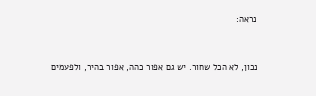נראה:


נכון, לא הכל שחור. יש גם אפור כהה, אפור בהיר, ולפעמים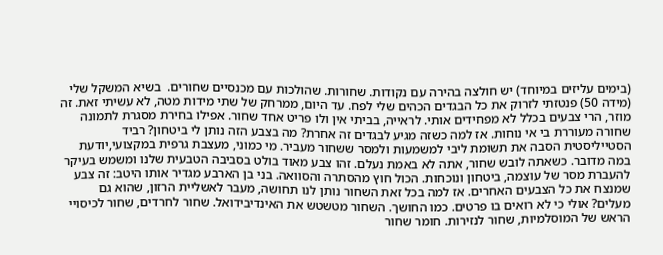(בימים עליזים במיוחד) יש חולצה בהירה עם נקודות. שחורות. שהולכות עם מכנסיים שחורים.  בשיא המשקל שלי (מידה 50) פנטזתי לזרוק את כל הבגדים הכהים שלי לפח. עד היום, ממרחק של שתי מידות מטה, לא עשיתי זאת. זה מוזר, הרי צבעים בכלל לא מפחידים אותי. לראייה, בביתי אין ולו פריט אחד שחור. אפילו בחירת מסגרת לתמונה שחורה מעוררת בי אי נוחות. אז למה כשזה מגיע לבגדים זה אחרת? מה בצבע הזה נותן לי ביטחון? רביד הסטייליסטית הסבה את תשומת ליבי למשמעות ולמסר ששחור מעביר. מי כמוני, מעצבת גרפית במקצועי,יודעת במה מדובר. כשאתה לובש שחור, אתה לא באמת נעלם. זהו צבע מאוד בולט בסביבה הטבעית שלנו ומשמש בעיקר להעברת מסר של עוצמה, ביטחון ונוכחות. הכול חוץ מהסתרה והסוואה. בני בן הארבע מגדיר אותו היטב: זה צבע שמנצח את כל הצבעים האחרים. אז למה בכל זאת השחור נותן לנו תחושה, מעבר לאשליית הרזון, שהוא גם מעלים? אולי כי לא רואים בו פרטים. כמו החושך. השחור מטשטש את האינדיבידואל. שחור לחרדים, שחור לכיסויי הראש של המוסלמיות, שחור לנזירות. חומר שחור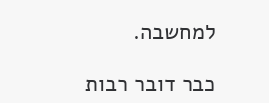למחשבה.

כבר דובר רבות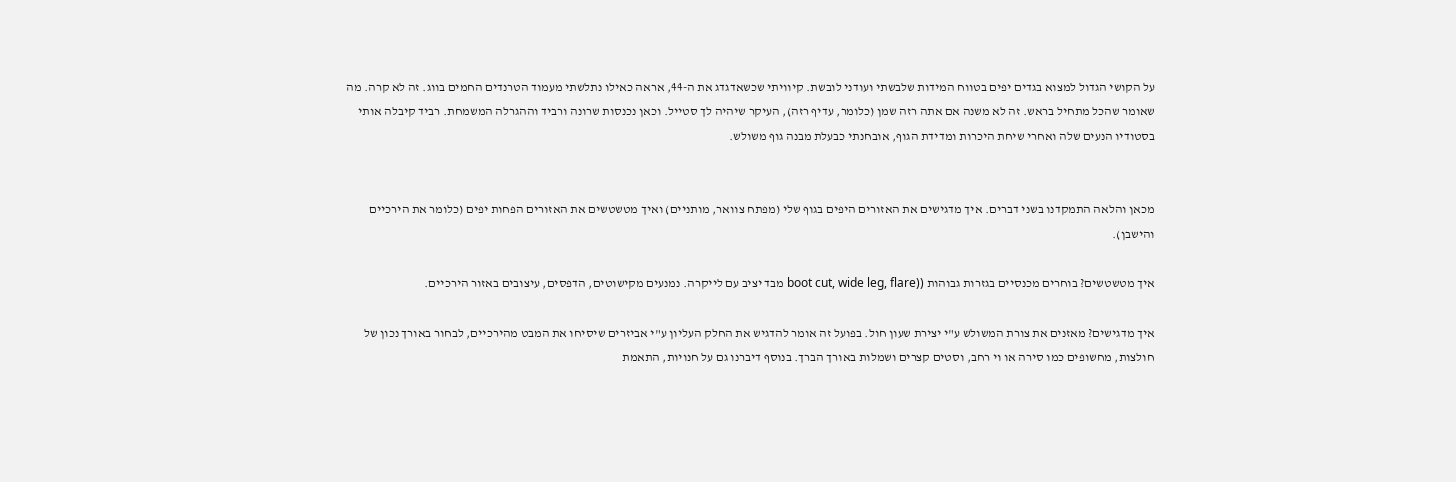על הקושי הגדול למצוא בגדים יפים בטווח המידות שלבשתי ועודני לובשת. קיוויתי שכשאדגדג את ה-44, אראה כאילו נתלשתי מעמוד הטרנדים החמים בווג. זה לא קרה. מה שאומר שהכל מתחיל בראש. זה לא משנה אם אתה רזה שמן (כלומר, עדיף רזה), העיקר שיהיה לך סטייל. וכאן נכנסות שרונה ורביד וההגרלה המשמחת. רביד קיבלה אותי בסטודיו הנעים שלה ואחרי שיחת היכרות ומדידת הגוף, אובחנתי כבעלת מבנה גוף משולש.


מכאן והלאה התמקדנו בשני דברים. איך מדגישים את האזורים היפים בגוף שלי (מפתח צוואר, מותניים) ואיך מטשטשים את האזורים הפחות יפים (כלומר את הירכיים והישבן).

איך מטשטשים? בוחרים מכנסיים בגזרות גבוהות ((boot cut, wide leg, flare מבד יציב עם לייקרה. נמנעים מקישוטים, הדפסים, עיצובים באזור הירכיים.

איך מדגישים? מאזנים את צורת המשולש ע"י יצירת שעון חול. בפועל זה אומר להדגיש את החלק העליון ע"י אביזרים שיסיחו את המבט מהירכיים, לבחור באורך נכון של חולצות, מחשופים כמו סירה או וי רחב, וסטים קצרים ושמלות באורך הברך. בנוסף דיברנו גם על חנויות, התאמת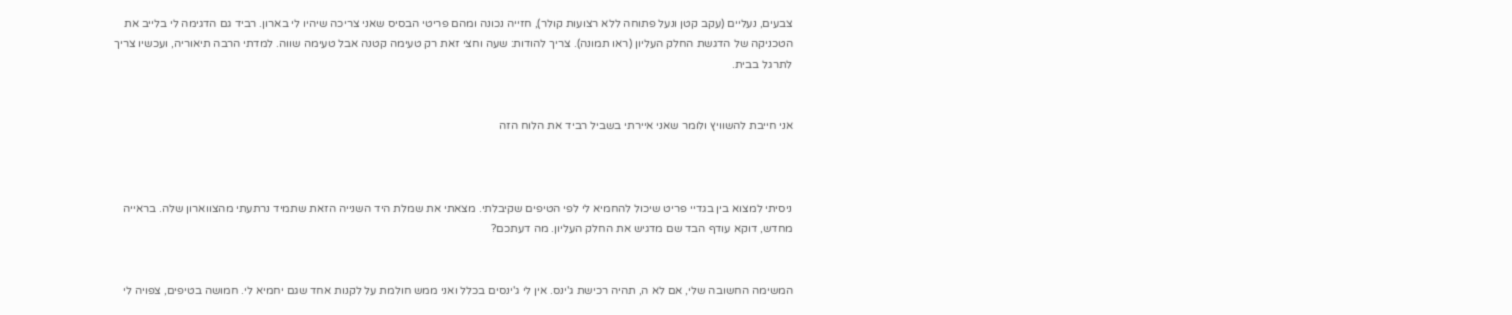צבעים, נעליים (עקב קטן ונעל פתוחה ללא רצועות קולר), חזייה נכונה ומהם פריטי הבסיס שאני צריכה שיהיו לי בארון. רביד גם הדגימה לי בלייב את הטכניקה של הדגשת החלק העליון (ראו תמונה). צריך להודות: שעה וחצי זאת רק טעימה קטנה אבל טעימה שווה. למדתי הרבה תיאוריה, ועכשיו צריך לתרגל בבית.


אני חייבת להשוויץ ולומר שאני איירתי בשביל רביד את הלוח הזה



ניסיתי למצוא בין בגדיי פריט שיכול להחמיא לי לפי הטיפים שקיבלתי. מצאתי את שמלת היד השנייה הזאת שתמיד נרתעתי מהצווארון שלה. בראייה מחדש, דוקא עודף הבד שם מדגיש את החלק העליון. מה דעתכם?


המשימה החשובה שלי, אם לא ה, תהיה רכישת ג'ינס. אין לי ג'ינסים בכלל ואני ממש חולמת על לקנות אחד שגם יחמיא לי. חמושה בטיפים, צפויה לי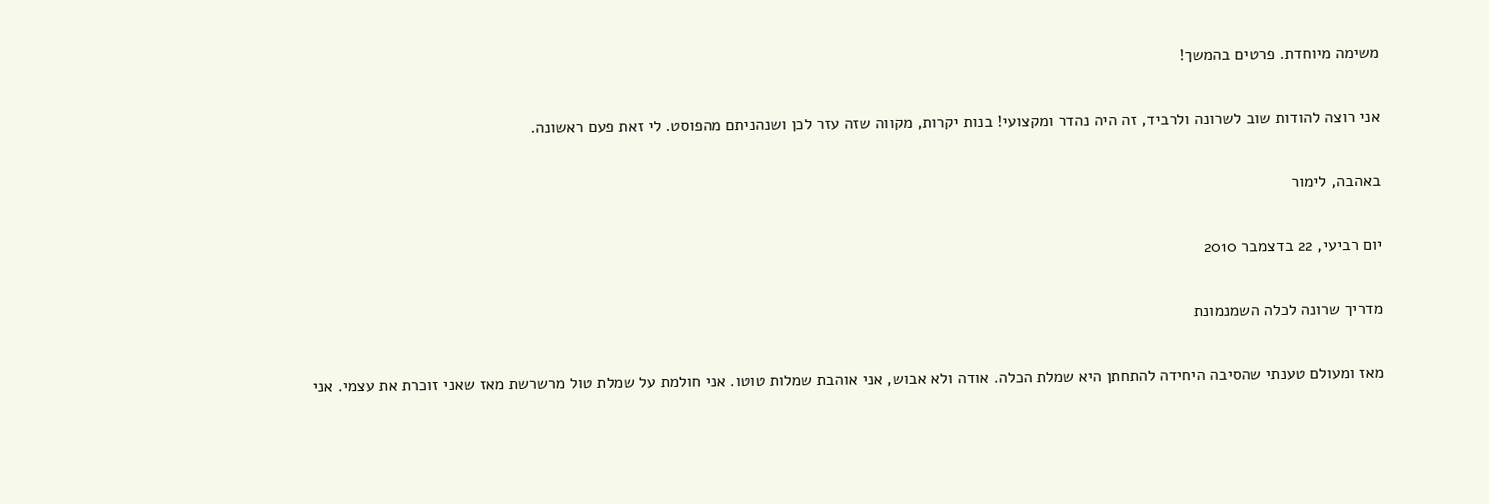משימה מיוחדת. פרטים בהמשך!

אני רוצה להודות שוב לשרונה ולרביד, זה היה נהדר ומקצועי! בנות יקרות, מקווה שזה עזר לכן ושנהניתם מהפוסט. לי זאת פעם ראשונה.

באהבה, לימור

יום רביעי, 22 בדצמבר 2010

מדריך שרונה לכלה השמנמונת

מאז ומעולם טענתי שהסיבה היחידה להתחתן היא שמלת הכלה. אודה ולא אבוש, אני אוהבת שמלות טוטו. אני חולמת על שמלת טול מרשרשת מאז שאני זוכרת את עצמי. אני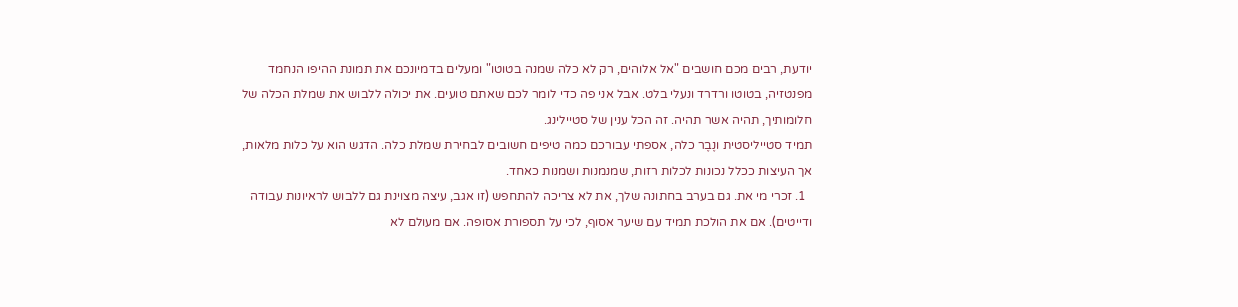יודעת, רבים מכם חושבים "אל אלוהים, רק לא כלה שמנה בטוטו" ומעלים בדמיונכם את תמונת ההיפו הנחמד מפנטזיה, בטוטו ורדרד ונעלי בלט. אבל אני פה כדי לומר לכם שאתם טועים. את יכולה ללבוש את שמלת הכלה של חלומותיך, תהיה אשר תהיה. זה הכל ענין של סטיילינג.
תמיד סטייליסטית ונֶבֶר כלה, אספתי עבורכם כמה טיפים חשובים לבחירת שמלת כלה. הדגש הוא על כלות מלאות, אך העיצות ככלל נכונות לכלות רזות, שמנמנות ושמנות כאחד.
  1. זכרי מי את. גם בערב בחתונה שלך, את לא צריכה להתחפש (זו אגב, עיצה מצוינת גם ללבוש לראיונות עבודה ודייטים). אם את הולכת תמיד עם שיער אסוף, לכי על תספורת אסופה. אם מעולם לא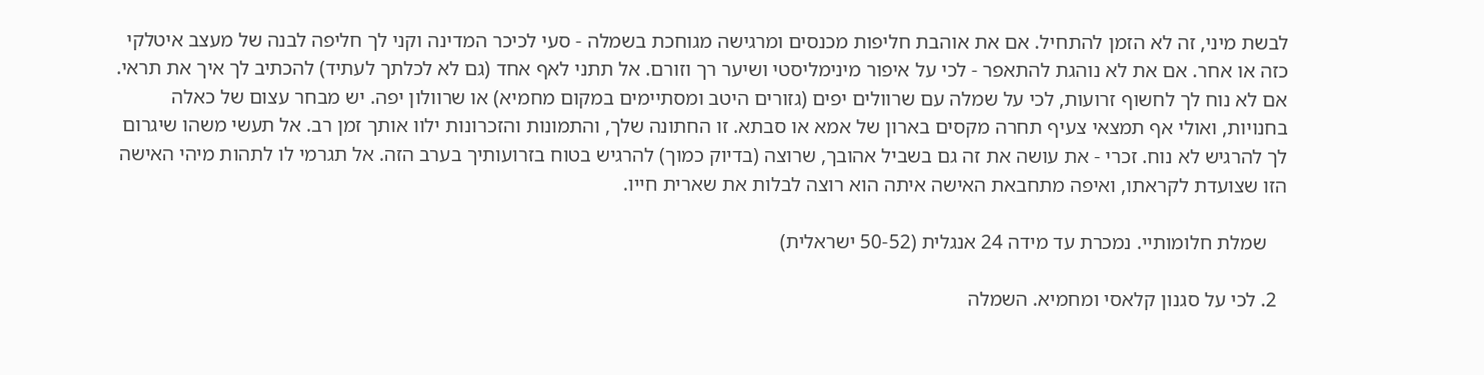לבשת מיני, זה לא הזמן להתחיל. אם את אוהבת חליפות מכנסים ומרגישה מגוחכת בשמלה - סעי לכיכר המדינה וקני לך חליפה לבנה של מעצב איטלקי כזה או אחר. אם את לא נוהגת להתאפר - לכי על איפור מינימליסטי ושיער רך וזורם. אל תתני לאף אחד (גם לא לכלתך לעתיד) להכתיב לך איך את תראי. אם לא נוח לך לחשוף זרועות, לכי על שמלה עם שרוולים יפים (גזורים היטב ומסתיימים במקום מחמיא) או שרוולון יפה. יש מבחר עצום של כאלה בחנויות, ואולי אף תמצאי צעיף תחרה מקסים בארון של אמא או סבתא. זו החתונה שלך, והתמונות והזכרונות ילוו אותך זמן רב. אל תעשי משהו שיגרום לך להרגיש לא נוח. זכרי - את עושה את זה גם בשביל אהובך, שרוצה (בדיוק כמוך) להרגיש בטוח בזרועותיך בערב הזה. אל תגרמי לו לתהות מיהי האישה הזו שצועדת לקראתו, ואיפה מתחבאת האישה איתה הוא רוצה לבלות את שארית חייו.

    שמלת חלומותיי. נמכרת עד מידה 24 אנגלית (50-52 ישראלית)

  2. לכי על סגנון קלאסי ומחמיא. השמלה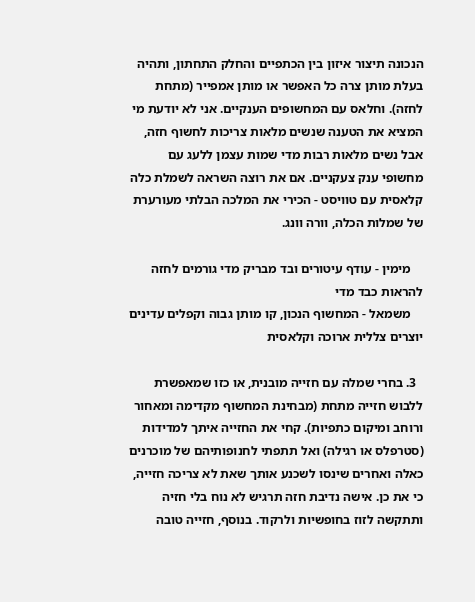הנכונה תיצור איזון בין הכתפיים והחלק התחתון, ותהיה בעלת מותן צרה כל האפשר או מותן אמפייר (מתחת לחזה). וחלאס עם המחשופים הענקיים. אני לא יודעת מי המציא את הטענה שנשים מלאות צריכות לחשוף חזה, אבל נשים מלאות רבות מדי שמות עצמן ללעג עם מחשופי ענק צעקניים. אם את רוצה השראה לשמלת כלה קלאסית עם טוויסט - הכירי את המלכה הבלתי מעורערת של שמלות הכלה, וורה וונג.

    מימין - עודף עיטורים ובד מבריק מדי גורמים לחזה להראות כבד מדי
    משמאל - המחשוף הנכון, קו מותן גבוה וקפלים עדינים יוצרים צללית ארוכה וקלאסית

  3. בחרי שמלה עם חזייה מובנית, או כזו שמאפשרת ללבוש חזייה מתחת (מבחינת המחשוף מקדימה ומאחור ורוחב ומיקום כתפיות). קחי את החזייה איתך למדידות (סטרפלס או רגילה) ואל תתפתי לחנופותיהם של מוכרנים כאלה ואחרים שינסו לשכנע אותך שאת לא צריכה חזייה, כי את כן. אישה נדיבת חזה תרגיש לא נוח בלי חזיה ותתקשה לזוז בחופשיות ולרקוד. בנוסף, חזייה טובה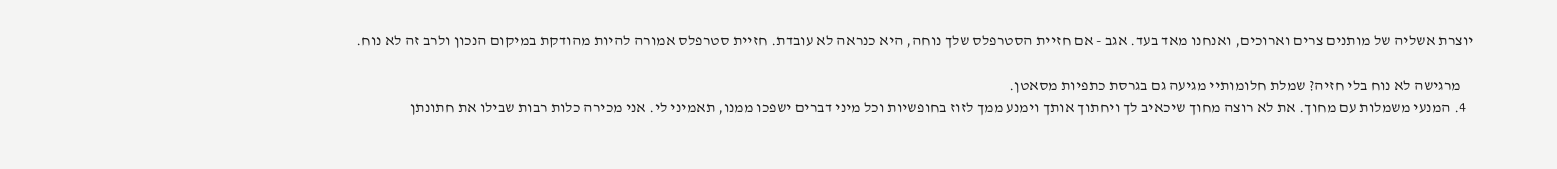יוצרת אשליה של מותנים צרים וארוכים, ואנחנו מאד בעד. אגב - אם חזיית הסטרפלס שלך נוחה, היא כנראה לא עובדת. חזיית סטרפלס אמורה להיות מהודקת במיקום הנכון ולרב זה לא נוח.

    מרגישה לא נוח בלי חזיה? שמלת חלומותיי מגיעה גם בגרסת כתפיות מסאטן.
  4. המנעי משמלות עם מחוך. את לא רוצה מחוך שיכאיב לך ויחתוך אותך וימנע ממך לזוז בחופשיות וכל מיני דברים ישפכו ממנו, תאמיני לי. אני מכירה כלות רבות שבילו את חתונתן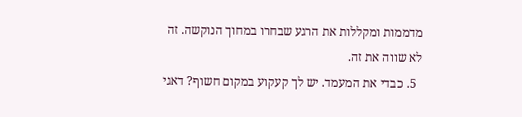מדממות ומקללות את הרגע שבחרו במחוך הנוקשה. זה לא שווה את זה.
  5. כבדי את המעמד. יש לך קעקוע במקום חשוף? דאגי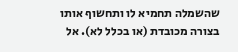שהשמלה תחמיא לו ותחשוף אותו בצורה מכובדת (או בכלל לא). אל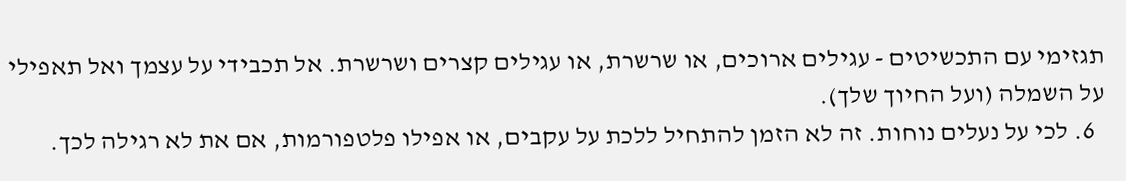תגזימי עם התכשיטים - עגילים ארוכים, או שרשרת, או עגילים קצרים ושרשרת. אל תכבידי על עצמך ואל תאפילי על השמלה (ועל החיוך שלך).
  6. לכי על נעלים נוחות. זה לא הזמן להתחיל ללכת על עקבים, או אפילו פלטפורמות, אם את לא רגילה לכך.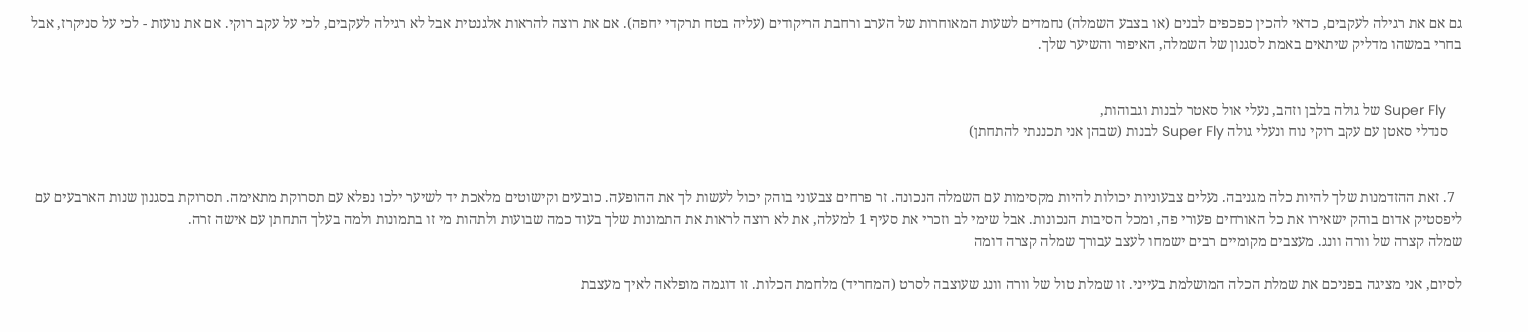גם אם את רגילה לעקבים, כדאי להכין כפכפים לבנים (או בצבע השמלה) נחמדים לשעות המאוחרות של הערב ורחבת הריקודים (עליה בטח תרקדי יחפה). אם את רוצה להראות אלגנטית אבל לא רגילה לעקבים, לכי על עקב רוקי. אם את נועזת - לכי על סניקרז, אבל בחרי במשהו מדליק שיתאים באמת לסגנון של השמלה, האיפור והשיער שלך.


    Super Fly של גולה בלבן וזהב, נעלי אול סאטר לבנות וגבוהות,
    סנדלי סאטן עם עקב רוקי נוח ונעלי גולה Super Fly לבנות (שבהן אני תכננתי להתחתן)


  7. זאת ההזדמנות שלך להיות כלה מגניבה. נעלים צבעוניות יכולות להיות מקסימות עם השמלה הנכונה. זר פרחים צבעוני בוהק יכול לעשות לך את ההופעה. כובעים וקישוטים מלאכת יד לשיער ילכו נפלא עם תסרוקת מתאימה. תסרוקת בסגנון שנות הארבעים עם ליפסטיק אדום בוהק ישאירו את כל האורחים פעורי פה, ומכל הסיבות הנכונות. אבל שימי לב וזכרי את סעיף 1 למעלה, את לא רוצה לראות את התמונות שלך בעוד כמה שבועות ולתהות מי זו בתמונות ולמה בעלך התחתן עם אישה זרה.
שמלה קצרה של וורה וונג. מעצבים מקומיים רבים ישמחו לעצב עבורך שמלה קצרה דומה

לסיום, אני מציגה בפניכם את שמלת הכלה המושלמת בעייני. זו שמלת טול של וורה וונג שעוצבה לסרט (המחריד) מלחמת הכלות. זו דוגמה מופלאה לאיך מעצבת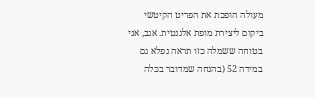מעולה הופכת את הפריט הקיטשי ביקום ליצירת מופת אלגנטית. אגב, אני בטוחה ששמלה כזו תראה נפלא גם במידה 52 (בהנחה שמדובר בכלה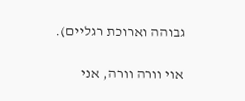גבוהה וארוכת רגליים).

אוי וורה וורה, אני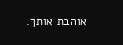אוהבת אותך.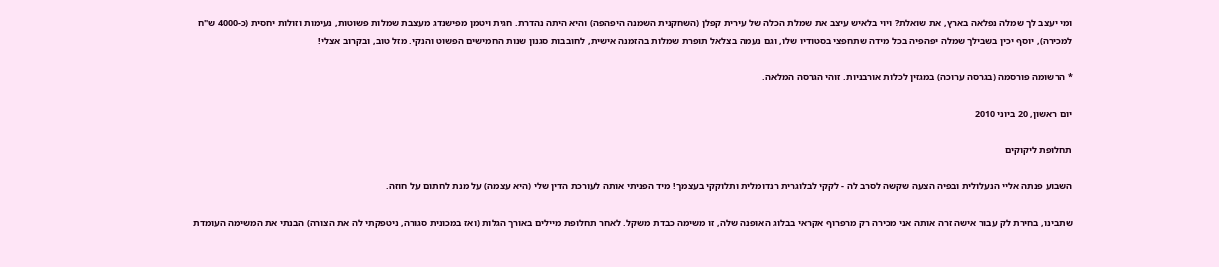ומי יעצב לך שמלה נפלאה בארץ, את שואלת? ויוי בלאיש עיצב את שמלת הכלה של עירית קפלן (השחקנית השמנה היפהפה) והיא היתה נהדרת. חגית ויטמן מפישנדג מעצבת שמלות פשוטות, נעימות וזולות יחסית (כ-4000 ש"ח למכירה), יוסף יכין בשבילך שמלה יפהפיה בכל מידה שתחפצי בסטודיו שלו, וגם נעמה בצלאל תופרת שמלות בהזמנה אישית, לחובבות סגנון שנות החמישים הפשוט והנקי. מזל טוב, ובקרוב אצלי!

* הרשומה פורסמה (בגרסה ערוכה) במגזין לכלות אורבניות. זוהי הגרסה המלאה.

יום ראשון, 20 ביוני 2010

תחלופת ליקוקים

השבוע פנתה אליי הנעלולית ובפיה הצעה שקשה לסרב לה - לקקי לבלוגרית רנדומלית ותלוקקי בעצמך! מיד הפניתי אותה לעורכת הדין שלי (היא עצמה) על מנת לחתום על חוזה.

שתבינו, בחירת לק עבור אישה זרה אותה אני מכירה רק מרפרוף אקראי בבלוג האופנה שלה, זו משימה כבדת משקל. לאחר תחלופת מיילים באורך הגלות (ואז במכונית סגורה, ניטפקתי לה את הצורה) הבנתי את המשימה העומדת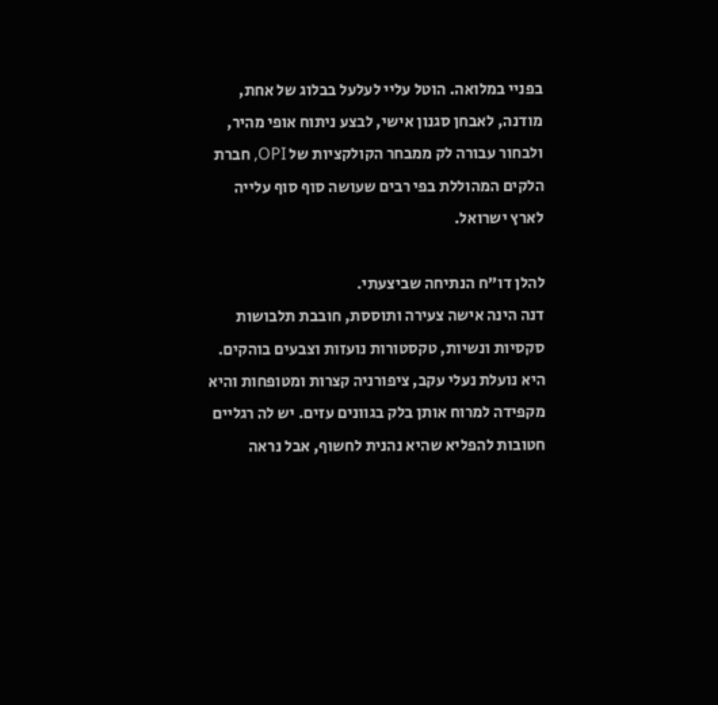בפניי במלואה. הוטל עליי לעלעל בבלוג של אחת, מודנה, לאבחן סגנון אישי, לבצע ניתוח אופי מהיר, ולבחור עבורה לק ממבחר הקולקציות של OPI, חברת הלקים המהוללת בפי רבים שעושה סוף סוף עלייה לארץ ישרואל.

להלן דו"ח הנתיחה שביצעתי.
דנה הינה אישה צעירה ותוססת, חובבת תלבושות סקסיות ונשיות, טקסטורות נועזות וצבעים בוהקים. היא נועלת נעלי עקב, ציפורניה קצרות ומטופחות והיא מקפידה למרוח אותן בלק בגוונים עזים. יש לה רגליים חטובות להפליא שהיא נהנית לחשוף, אבל נראה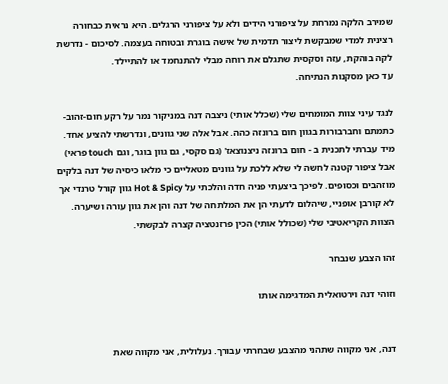שמירב הלקה נמרחת על ציפורני הידים ולא על ציפורני הרגלים. היא נראית כבחורה רצינית למדי שמבקשת ליצור תדמית של אישה בוגרת ובטוחה בעצמה. לסיכום - נדרשת לקה בוהקת, עזה וסקסית שתגלם את רוחה מבלי להתנחמד או להתיילד.
עד כאן מסקנות הנתיחה.

לנגד עיני צוות המומחים שלי (שכלל אותי) ניצבה דנה במניקור נמר על רקע חום-זהוב-כתמתם וחברבורות בגוון חום ברונזה כהה. אבל אלה שני גוונים, ונדרשתי להציע אחד. מיד עברתי לתכנית ב - חום ברונזה ניצנוצאז' (גם סקסי, גם גוון בוגר, וגם touch פראי) אבל ציפור קטנה לחשה לי שלא ללכת על גוונים מטאליים כי מלאו כיסיה של דנה בלקים מוזהבים וכסופים. לפיכך ביצעתי פניה חדה והלכתי על Hot & Spicy גוון קורל טרנדי אך לא קורבן אופניי, שיהלום לדעתי הן את המלתחה של דנה והן את גוון עורה ושיערה. הצוות הקריאטיבי שלי (שכולל אותי) הכין פרזנטציה קצרה לבקשתי.

זהו הצבע שנבחר

וזוהי דנה וירטואלית המדגימה אותו


דנה, אני מקווה שתהני מהצבע שבחרתי עבורך. נעלולית, אני מקווה שאת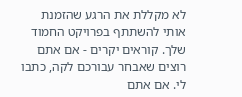לא מקללת את הרגע שהזמנת אותי להשתתף בפרויקט החמוד שלך. קוראים יקרים - אם אתם רוצים שאבחר עבורכם לקה, כתבו לי. אם אתם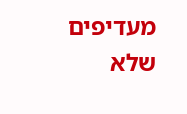מעדיפים שלא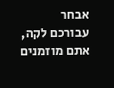אבחר עבורכם לקה, אתם מוזמנים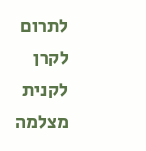לתרום לקרן לקנית מצלמה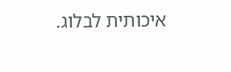איכותית לבלוג.